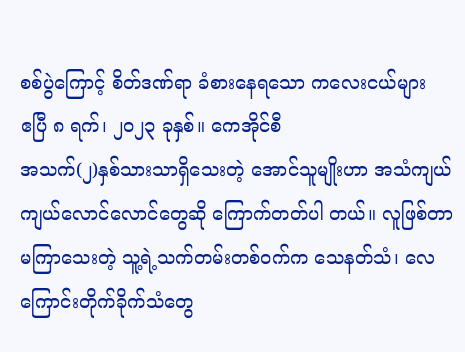စစ်ပွဲကြောင့် စိတ်ဒဏ်ရာ ခံစားနေရသော ကလေးငယ်များ
ဧပြီ ၈ ရက်၊ ၂၀၂၃ ခုနှစ်။ ကေအိုင်စီ
အသက်(၂)နှစ်သားသာရှိသေးတဲ့ အောင်သူမျိုးဟာ အသံကျယ်ကျယ်လောင်လောင်တွေဆို ကြောက်တတ်ပါ တယ်။ လူဖြစ်တာမကြာသေးတဲ့ သူ့ရဲ့သက်တမ်းတစ်ဝက်က သေနတ်သံ၊ လေကြောင်းတိုက်ခိုက်သံတွေ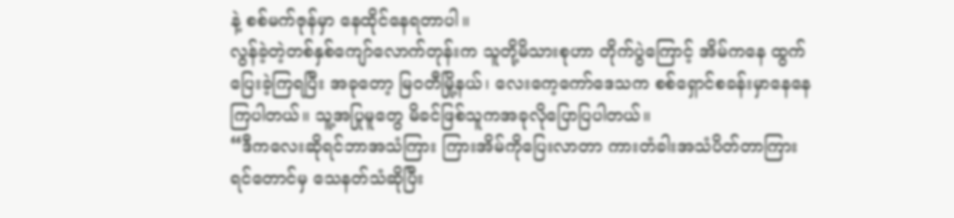နဲ့ စစ်မက်ဇုန်မှာ နေထိုင်နေရတာပါ။
လွန်ခဲ့တဲ့တစ်နှစ်ကျော်လောက်တုန်းက သူတို့မိသားစုဟာ တိုက်ပွဲကြောင့် အိမ်ကနေ ထွက်ပြေးခဲ့ကြရပြီး အခုတော့ မြဝတီမြို့နယ်၊ လေးကေ့ကော်ဒေသက စစ်ရှောင်စခန်းမှာနေနေကြပါတယ်။ သူ့အပြုမူတွေ မိခင်ဖြစ်သူကအခုလိုပြောပြပါတယ်။
“ဒီကလေးဆိုရင်ဘာအသံကြား ကြားအိမ်ကိုပြေးလာတာ ကားတံခါးအသံပိတ်တာကြားရင်တောင်မှ သေနတ်သံဆိုပြီး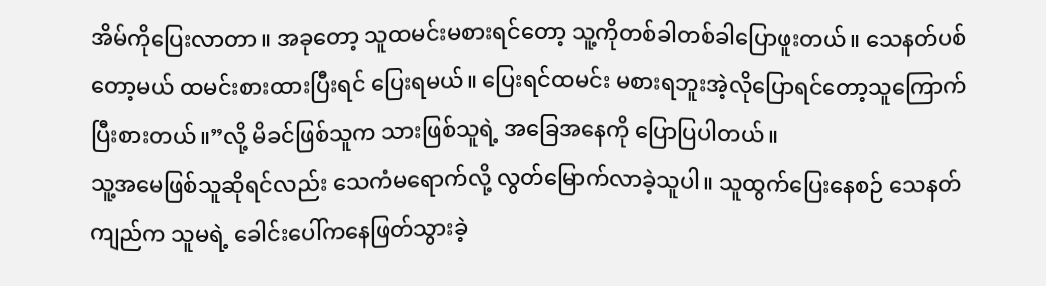အိမ်ကိုပြေးလာတာ။ အခုတော့ သူထမင်းမစားရင်တော့ သူ့ကိုတစ်ခါတစ်ခါပြောဖူးတယ်။ သေနတ်ပစ်တော့မယ် ထမင်းစားထားပြီးရင် ပြေးရမယ်။ ပြေးရင်ထမင်း မစားရဘူးအဲ့လိုပြောရင်တော့သူကြောက်ပြီးစားတယ်။”လို့ မိခင်ဖြစ်သူက သားဖြစ်သူရဲ့ အခြေအနေကို ပြောပြပါတယ်။
သူ့အမေဖြစ်သူဆိုရင်လည်း သေကံမရောက်လို့ လွတ်မြောက်လာခဲ့သူပါ။ သူထွက်ပြေးနေစဉ် သေနတ် ကျည်က သူမရဲ့ ခေါင်းပေါ်ကနေဖြတ်သွားခဲ့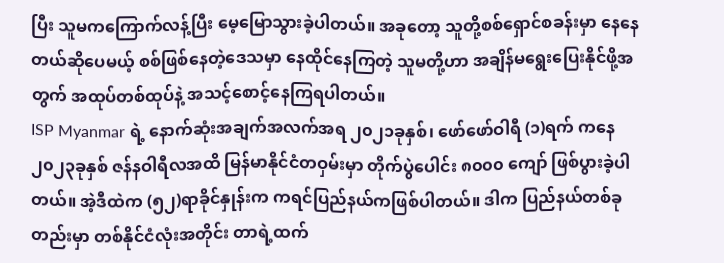ပြီး သူမကကြောက်လန့်ပြီး မေ့မြောသွားခဲ့ပါတယ်။ အခုတော့ သူတို့စစ်ရှောင်စခန်းမှာ နေနေတယ်ဆိုပေမယ့် စစ်ဖြစ်နေတဲ့ဒေသမှာ နေထိုင်နေကြတဲ့ သူမတို့ဟာ အချိန်မရွေးပြေးနိုင်ဖို့အတွက် အထုပ်တစ်ထုပ်နဲ့ အသင့်စောင့်နေကြရပါတယ်။
ISP Myanmar ရဲ့ နောက်ဆုံးအချက်အလက်အရ ၂၀၂၁ခုနှစ်၊ ဖော်ဖော်ဝါရီ (၁)ရက် ကနေ ၂၀၂၃ခုနှစ် ဇန်နဝါရီလအထိ မြန်မာနိုင်ငံတဝှမ်းမှာ တိုက်ပွဲပေါင်း ၈၀၀၀ ကျော် ဖြစ်ပွားခဲ့ပါတယ်။ အဲ့ဒီထဲက (၅၂)ရာခိုင်နှုန်းက ကရင်ပြည်နယ်ကဖြစ်ပါတယ်။ ဒါက ပြည်နယ်တစ်ခုတည်းမှာ တစ်နိုင်ငံလုံးအတိုင်း တာရဲ့ထက်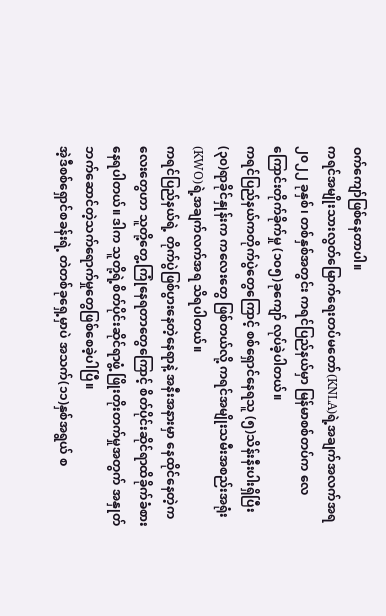ဝက်ကျော်ဖြစ်နေတာပါ။
ကရင်အမျိုးသားလွတ်မြောက်ရေးတပ်မတော်(KNLA)ရဲ့အချက်အလက်အရ ၂၀၂၂ ခုနှစ်၊ တစ်နှစ်အတွင်း ကရင်ပြည်နယ်မှာ မြန်မာစစ်တပ်က လေကြောင်းတိုက်ခိုက်မှု (၁၀၅)ခုကျော် လုပ်ခဲ့ပါတယ်။
ကရင်ပြည်နယ်ကတိုက်ပွဲတွေကြောင့် စစ်ရှောင်နေရသူ (၅)သိန်းနီးပါးရှိပြီး (၃၀)ရာခိုင်နှုန်းက ကလေးတွေ ဖြစ်တယ်လို့ ကရင်အမျိုးသမီးအစည်းအရုံး (KWO)ရဲ့အချက်လက်အရ သိရပါတယ်။
ကရင်ပြည်နယ်ရဲ့ တိုက်ပွဲဖြစ်ပွားနေတဲ့နေရာနဲ့ အနီးအနားမှာ နေထိုင်နေတဲ့ကလေးတွေဟာ သူတို့တွေ့ ကြုံနေရတာတွေကြောင့် စိတ်ပိုင်းဆိုင်ရာထိခိုက်ခံစားနေရပါတယ်။ ဒါက သူတို့ရဲ့စိတ်ပိုင်းဆိုင်ရာဖွံ့ ဖြိုးတိုးတက်မှုအတွက် အနှုတ်ဘက်ဆောင်တဲ့သက်ရောက်မှုတွေဖြစ်စေခဲ့ပါပြီ။
အဲ့ဒီစစ်ရှောင်စခန်းရဲ့ တဲတစ်ခုရှေ့မှာပဲ အသက်(၁၁)နှစ်အရွယ် စ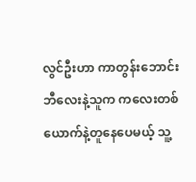လွင်ဦးဟာ ကာတွန်းဘောင်းဘီလေးနဲ့သူက ကလေးတစ်ယောက်နဲ့တူနေပေမယ့် သူ့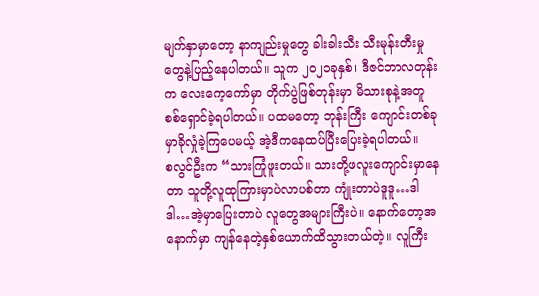မျက်နှာမှာတော့ နာကျည်းမှုတွေ ခါးခါးသီး သီးမုန်းတီးမှုတွေနဲ့ပြည့်နေပါတယ်။ သူက ၂၀၂၁ခုနှစ်၊ ဒီဇင်ဘာလတုန်းက လေးကေ့ကော်မှာ တိုက်ပွဲဖြစ်တုန်းမှာ မိသားစုနဲ့အတူ စစ်ရှောင်ခဲ့ရပါတယ်။ ပထမတော့ ဘုန်းကြီး ကျောင်းတစ်ခုမှာခိုလှုံခဲ့ကြပေမယ့် အဲ့ဒီကနေထပ်ပြီးပြေးခဲ့ရပါတယ်။
စလွင်ဦးက “သားကြုံဖူးတယ်။ သားတို့ဖလူးကျောင်းမှာနေတာ သူတို့လူထုကြားမှာပဲလာပစ်တာ ကျုံးတာပဲဒူဒူ…ဒါဒါ…အဲ့မှာပြေးတာပဲ လူတွေအများကြီးပဲ။ နောက်တော့အနောက်မှာ ကျန်နေတဲ့နှစ်ယောက်ထိသွားတယ်တဲ့။ လူကြီး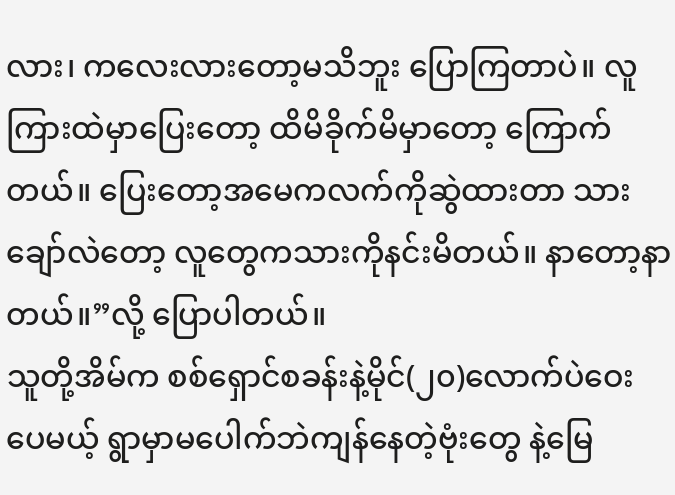လား၊ ကလေးလားတော့မသိဘူး ပြောကြတာပဲ။ လူကြားထဲမှာပြေးတော့ ထိမိခိုက်မိမှာတော့ ကြောက်တယ်။ ပြေးတော့အမေကလက်ကိုဆွဲထားတာ သားချော်လဲတော့ လူတွေကသားကိုနင်းမိတယ်။ နာတော့နာတယ်။”လို့ ပြောပါတယ်။
သူတို့အိမ်က စစ်ရှောင်စခန်းနဲ့မိုင်(၂၀)လောက်ပဲဝေးပေမယ့် ရွာမှာမပေါက်ဘဲကျန်နေတဲ့ဗုံးတွေ နဲ့မြေ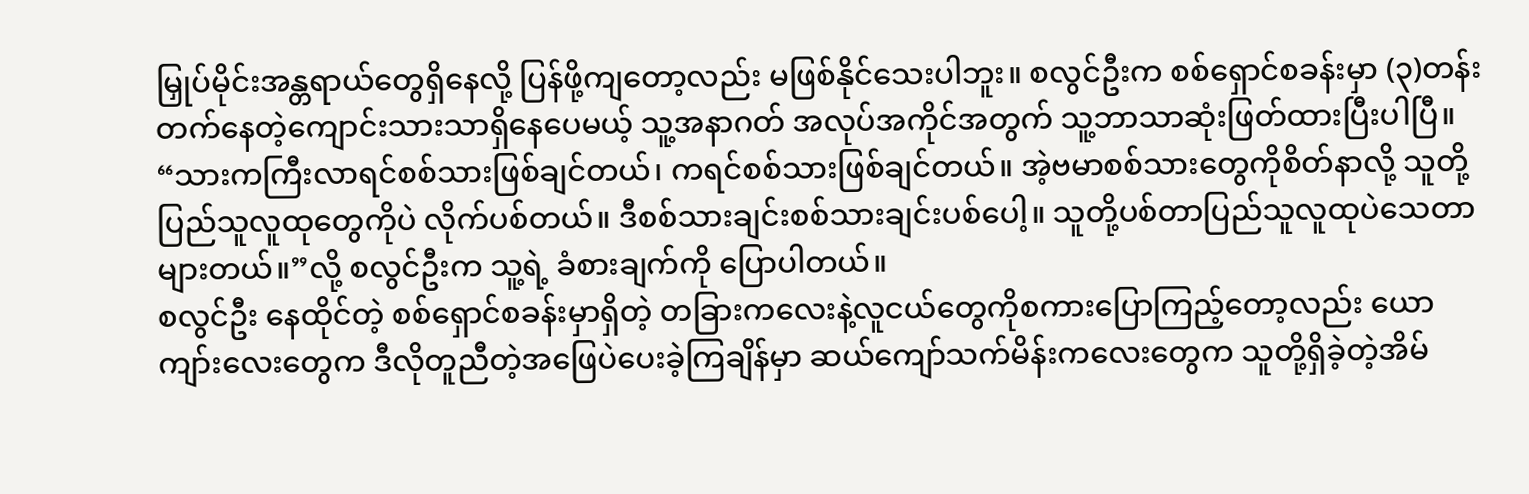မြှုပ်မိုင်းအန္တရာယ်တွေရှိနေလို့ ပြန်ဖို့ကျတော့လည်း မဖြစ်နိုင်သေးပါဘူး။ စလွင်ဦးက စစ်ရှောင်စခန်းမှာ (၃)တန်းတက်နေတဲ့ကျောင်းသားသာရှိနေပေမယ့် သူ့အနာဂတ် အလုပ်အကိုင်အတွက် သူ့ဘာသာဆုံးဖြတ်ထားပြီးပါပြီ။
“သားကကြီးလာရင်စစ်သားဖြစ်ချင်တယ်၊ ကရင်စစ်သားဖြစ်ချင်တယ်။ အဲ့ဗမာစစ်သားတွေကိုစိတ်နာလို့ သူတို့ပြည်သူလူထုတွေကိုပဲ လိုက်ပစ်တယ်။ ဒီစစ်သားချင်းစစ်သားချင်းပစ်ပေါ့။ သူတို့ပစ်တာပြည်သူလူထုပဲသေတာများတယ်။”လို့ စလွင်ဦးက သူ့ရဲ့ ခံစားချက်ကို ပြောပါတယ်။
စလွင်ဦး နေထိုင်တဲ့ စစ်ရှောင်စခန်းမှာရှိတဲ့ တခြားကလေးနဲ့လူငယ်တွေကိုစကားပြောကြည့်တော့လည်း ယောကျာ်းလေးတွေက ဒီလိုတူညီတဲ့အဖြေပဲပေးခဲ့ကြချိန်မှာ ဆယ်ကျော်သက်မိန်းကလေးတွေက သူတို့ရှိခဲ့တဲ့အိမ်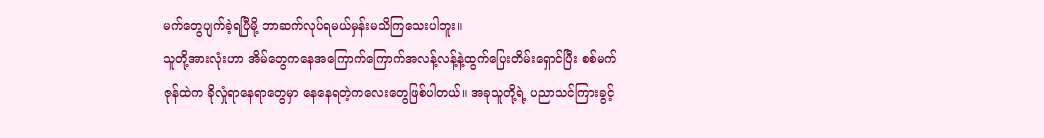မက်တွေပျက်ခဲ့ရပြီမို့ ဘာဆက်လုပ်ရမယ်မှန်းမသိကြသေးပါဘူး။
သူတို့အားလုံးဟာ အိမ်တွေကနေအကြောက်ကြောက်အလန့်လန့်နဲ့ထွက်ပြေးတိမ်းရှောင်ပြီး စစ်မက်ဇုန်ထဲက ခိုလှုံရာနေရာတွေမှာ နေနေရတဲ့ကလေးတွေဖြစ်ပါတယ်။ အခုသူတို့ရဲ့ ပညာသင်ကြားခွင့်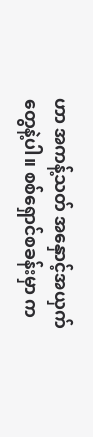ဟာ အကန့်သတ် အနှောင့်အယှက်တွေနဲ့ပါ။ စစ်ရှောင်စခန်းမှာ က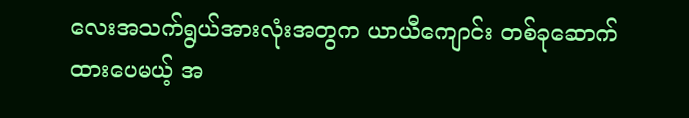လေးအသက်ရွယ်အားလုံးအတွက ယာယီကျောင်း တစ်ခုဆောက်ထားပေမယ့် အ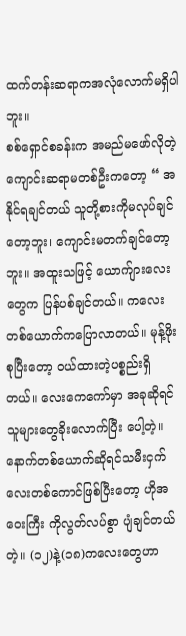ထက်တန်းဆရာကအလုံလောက်မရှိပါဘူး။
စစ်ရှောင်စခန်းက အမည်မဖော်လိုတဲ့ ကျောင်းဆရာမတစ်ဦးကတော့ “ အနိုင်ရချင်တယ် သူတို့စားကိုမလုပ်ချင်တော့ဘူး၊ ကျောင်းမတက်ချင်တော့ဘူး။ အထူးသဖြင့် ယောက်ျားလေးတွေက ပြန်ပစ်ချင်တယ်။ ကလေးတစ်ယောက်ကပြောလာတယ်။ မုန့်ဖိုးစုပြီးတော့ ဝယ်ထားတဲ့ပစ္စည်းရှိတယ်။ လေးကေကော်မှာ အခုဆိုရင်သူများတွေခိုးလောက်ပြီး ပေါ့တဲ့။ နောက်တစ်ယောက်ဆိုရင်သမီးငှက်လေးတစ်ကောင်ဖြစ်ပြီးတော့ ဟိုအဝေးကြီး ကိုလွတ်လပ်စွာ ပျံချင်တယ်တဲ့။ (၁၂)နဲ့(၁၈)ကလေးတွေဟာ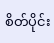စိတ်ပိုင်း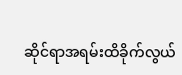ဆိုင်ရာအရမ်းထိခိုက်လွယ်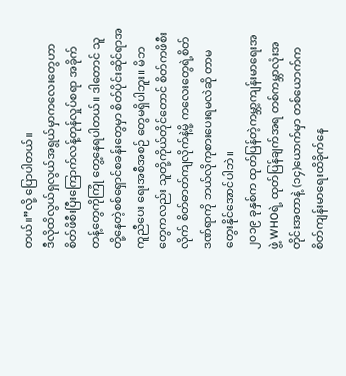တယ်။”လို့ ပြောပါတယ်။
ဒီလိုထိလွယ်ရှလွယ်အရွယ်မှာကလေးတွေဟာ စိတ်ဖိစီးပြီးကြောက်လန့်တုန်လှုပ်စရာ အခိုက်တန့်တွေကိုကြုံ တွေ့နေရပါတယ်။ ဒါတောင် သူတို့နေတဲ့စစ်ရှောင်စခန်းတွေမှာ စိတ်ပိုင်းဆိုင်ရာအကူညီပေး ရေးအစီအစဉ် တွေမရှိပါဘူး။ မိဘတွေကလည်း သူတို့ကိုယ်တိုင်တောင် စိတ်ကဖိစီးလိုက် စိတ်ဓာတ်ကျလိုက်နဲ့မို့ ကလေးတွေရဲ့စိတ်ဒဏ်ရာကို ဘယ်လိုကုစားပေးရမလဲဆို တာမတွေးနိုင်အောင်ပါဘဲ။
၂၀၁၉ ခုနှစ်က ထုတ်ပြန်တဲ့ကမ္ဘာ့ကျန်းမာရေးအဖွဲ့ WHOရဲ့ ထုတ်ပြန်ချက်အရ တစ်ကမ္ဘာလုံးအတိုင်းအတာနဲ့ (၁၄)ယောက်မှာ တစ်ယောက်ကစိတ်ကျန်းမာရေးထိခိုက်နေ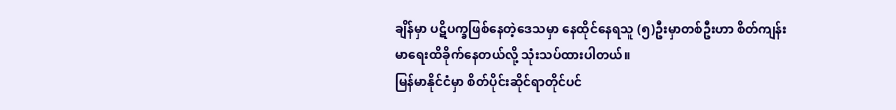ချိန်မှာ ပဋိပက္ခဖြစ်နေတဲ့ဒေသမှာ နေထိုင်နေရသူ (၅)ဦးမှာတစ်ဦးဟာ စိတ်ကျန်းမာရေးထိခိုက်နေတယ်လို့ သုံးသပ်ထားပါတယ်။
မြန်မာနိုင်ငံမှာ စိတ်ပိုင်းဆိုင်ရာတိုင်ပင်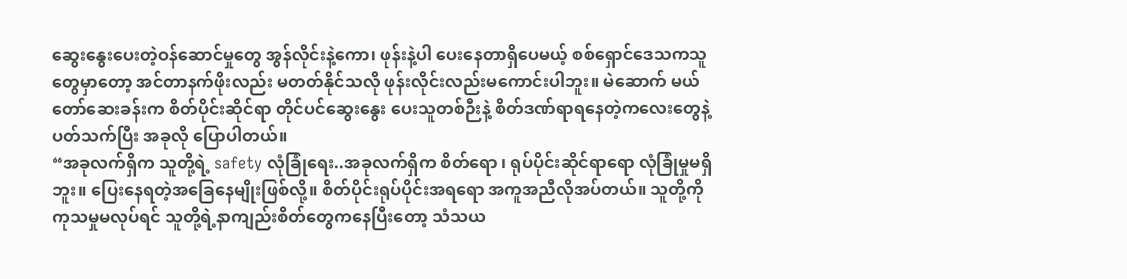ဆွေးနွေးပေးတဲ့ဝန်ဆောင်မှုတွေ အွန်လိုင်းနဲ့ကော၊ ဖုန်းနဲ့ပါ ပေးနေတာရှိပေမယ့် စစ်ရှောင်ဒေသကသူတွေမှာတော့ အင်တာနက်ဖိုးလည်း မတတ်နိုင်သလို ဖုန်းလိုင်းလည်းမကောင်းပါဘူး။ မဲဆောက် မယ်တော်ဆေးခန်းက စိတ်ပိုင်းဆိုင်ရာ တိုင်ပင်ဆွေးနွေး ပေးသူတစ်ဉီးနဲ့ စိတ်ဒဏ်ရာရနေတဲ့ကလေးတွေနဲ့ပတ်သက်ပြီး အခုလို ပြောပါတယ်။
“အခုလက်ရှိက သူတို့ရဲ့ safety လုံခြုံရေး..အခုလက်ရှိက စိတ်ရော ၊ ရုပ်ပိုင်းဆိုင်ရာရော လုံခြုံမှုမရှိဘူး။ ပြေးနေရတဲ့အခြေနေမျိုးဖြစ်လို့။ စိတ်ပိုင်းရုပ်ပိုင်းအရရော အကူအညီလိုအပ်တယ်။ သူတို့ကို ကုသမှုမလုပ်ရင် သူတို့ရဲ့နာကျည်းစိတ်တွေကနေပြီးတော့ သံသယ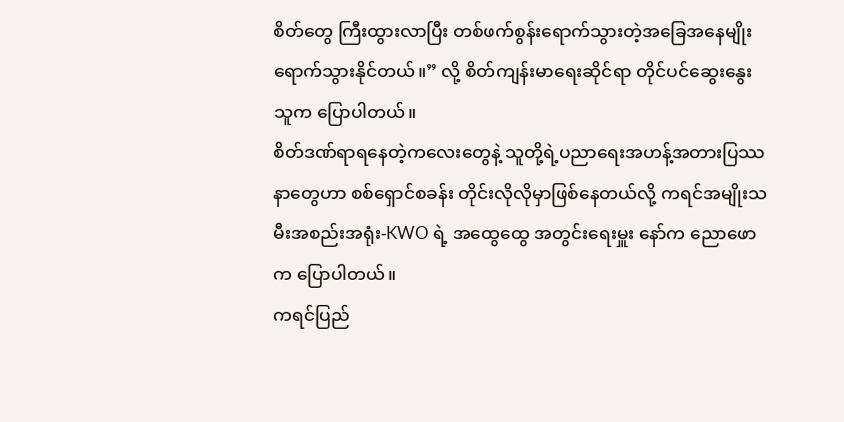စိတ်တွေ ကြီးထွားလာပြီး တစ်ဖက်စွန်းရောက်သွားတဲ့အခြေအနေမျိုးရောက်သွားနိုင်တယ်။” လို့ စိတ်ကျန်းမာရေးဆိုင်ရာ တိုင်ပင်ဆွေးနွေးသူက ပြောပါတယ်။
စိတ်ဒဏ်ရာရနေတဲ့ကလေးတွေနဲ့ သူတို့ရဲ့ပညာရေးအဟန့်အတားပြဿနာတွေဟာ စစ်ရှောင်စခန်း တိုင်းလိုလိုမှာဖြစ်နေတယ်လို့ ကရင်အမျိုးသမီးအစည်းအရုံး-KWO ရဲ့ အထွေထွေ အတွင်းရေးမှူး နော်က ညောဖောက ပြောပါတယ်။
ကရင်ပြည်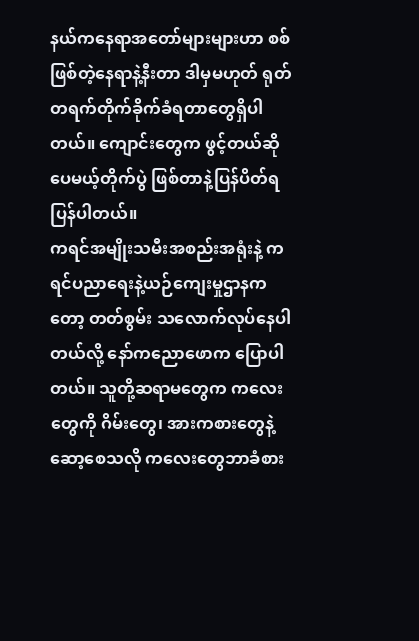နယ်ကနေရာအတော်များများဟာ စစ်ဖြစ်တဲ့နေရာနဲ့နီးတာ ဒါမှမဟုတ် ရုတ် တရက်တိုက်ခိုက်ခံရတာတွေရှိပါတယ်။ ကျောင်းတွေက ဖွင့်တယ်ဆိုပေမယ့်တိုက်ပွဲ ဖြစ်တာနဲ့ပြန်ပိတ်ရပြန်ပါတယ်။
ကရင်အမျိုးသမီးအစည်းအရုံးနဲ့ ကရင်ပညာရေးနဲ့ယဉ်ကျေးမှုဌာနကတော့ တတ်စွမ်း သလောက်လုပ်နေပါတယ်လို့ နော်ကညောဖောက ပြောပါတယ်။ သူတို့ဆရာမတွေက ကလေးတွေကို ဂိမ်းတွေ၊ အားကစားတွေနဲ့ ဆော့စေသလို ကလေးတွေဘာခံစား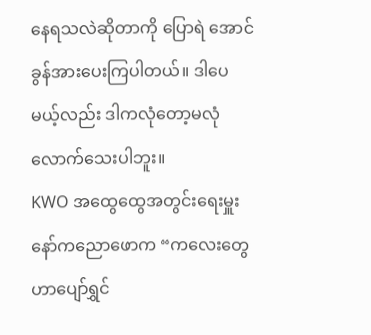နေရသလဲဆိုတာကို ပြောရဲ အောင် ခွန်အားပေးကြပါတယ်။ ဒါပေမယ့်လည်း ဒါကလုံတော့မလုံလောက်သေးပါဘူး။
KWO အထွေထွေအတွင်းရေးမှူး နော်ကညောဖောက “ကလေးတွေဟာပျော်ရွှင်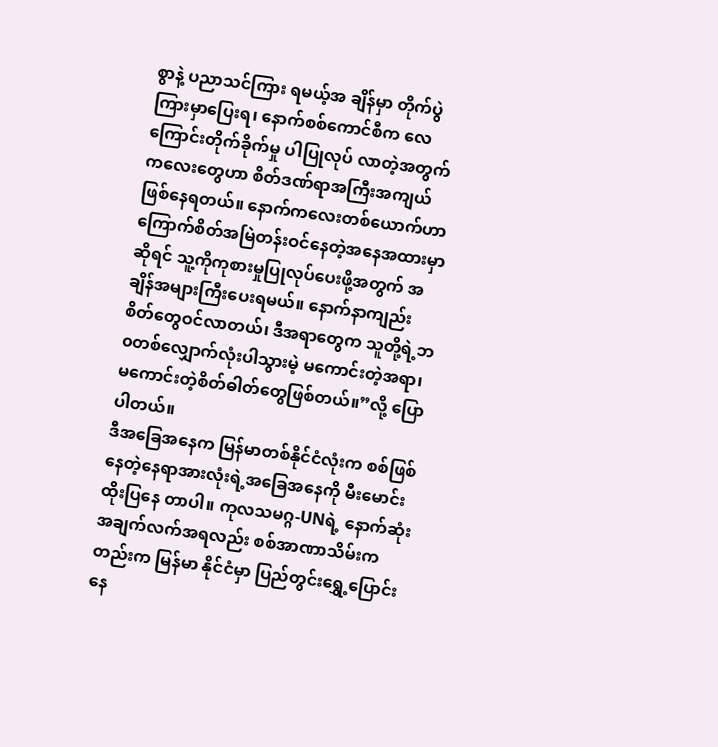စွာနဲ့ ပညာသင်ကြား ရမယ့်အ ချိန်မှာ တိုက်ပွဲကြားမှာပြေးရ၊ နောက်စစ်ကောင်စီက လေကြောင်းတိုက်ခိုက်မှု ပါပြုလုပ် လာတဲ့အတွက် ကလေးတွေဟာ စိတ်ဒဏ်ရာအကြီးအကျယ်ဖြစ်နေရတယ်။ နောက်ကလေးတစ်ယောက်ဟာ ကြောက်စိတ်အမြဲတန်းဝင်နေတဲ့အနေအထားမှာဆိုရင် သူ့ကိုကုစားမှုပြုလုပ်ပေးဖို့အတွက် အချိန်အများကြီးပေးရမယ်။ နောက်နာကျည်းစိတ်တွေဝင်လာတယ်၊ ဒီအရာတွေက သူတို့ရဲ့ဘ၀တစ်လျှောက်လုံးပါသွားမဲ့ မကောင်းတဲ့အရာ၊ မကောင်းတဲ့စိတ်ဓါတ်တွေဖြစ်တယ်။”လို့ ပြောပါတယ်။
ဒီအခြေအနေက မြန်မာတစ်နိုင်ငံလုံးက စစ်ဖြစ်နေတဲ့နေရာအားလုံးရဲ့အခြေအနေကို မီးမောင်းထိုးပြနေ တာပါ။ ကုလသမဂ္ဂ-UNရဲ့ နောက်ဆုံးအချက်လက်အရလည်း စစ်အာဏာသိမ်းကတည်းက မြန်မာ နိုင်ငံမှာ ပြည်တွင်းရွှေ့ပြောင်းနေ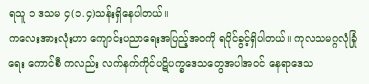ရသူ ၁ ဒသမ ၄(၁.၄)သန်းရှိနေပါတယ်။
ကလေးအားလုံးဟာ ကျောင်းပညာရေးအပြည့်အ၀ကို ရပိုင်ခွင့်ရှိပါတယ်။ ကုလသမဂ္ဂလုံခြုံရေး ကောင်စီ ကလည်း လက်နက်ကိုင်ပဋိပက္ခဒေသတွေအပါအဝင် နေရာဒေသ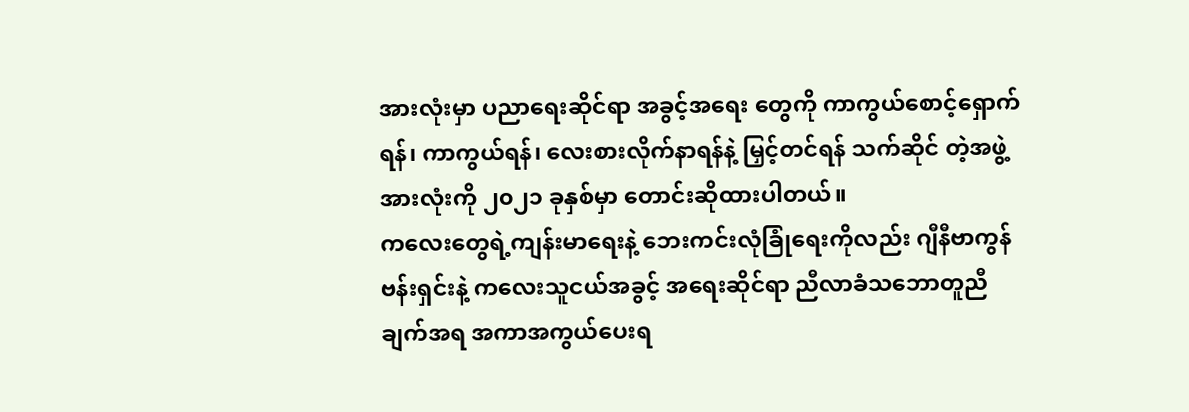အားလုံးမှာ ပညာရေးဆိုင်ရာ အခွင့်အရေး တွေကို ကာကွယ်စောင့်ရှောက်ရန်၊ ကာကွယ်ရန်၊ လေးစားလိုက်နာရန်နဲ့ မြှင့်တင်ရန် သက်ဆိုင် တဲ့အဖွဲ့အားလုံးကို ၂၀၂၁ ခုနှစ်မှာ တောင်းဆိုထားပါတယ်။
ကလေးတွေရဲ့ကျန်းမာရေးနဲ့ ဘေးကင်းလုံခြုံရေးကိုလည်း ဂျီနီဗာကွန်ဗန်းရှင်းနဲ့ ကလေးသူငယ်အခွင့် အရေးဆိုင်ရာ ညီလာခံသဘောတူညီချက်အရ အကာအကွယ်ပေးရ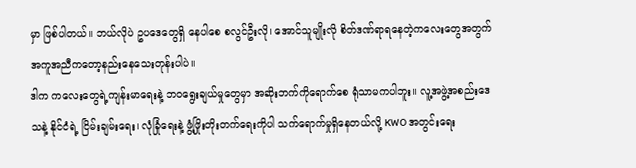မှာ ဖြစ်ပါတယ်။ ဘယ်လိုပဲ ဥပဒေတွေရှိ နေပါစေ စလွင်ဦးလို၊ အောင်သူမျိုးလို စိတ်ဒဏ်ရာရနေတဲ့ကလေးတွေအတွက် အကူအညီကတော့နည်းနေသေးတုန်းပါပဲ။
ဒါက ကလေးတွေရဲ့ကျန်းမာရေးနဲ့ ဘဝရွေးချယ်မှုတွေမှာ အဆိုးဘက်ကိုရောက်စေ ရုံသာမကပါဘူး။ လူ့အဖွဲ့အစည်းဒေသနဲ့ နိုင်ငံရဲ့ ငြိမ်းချမ်းရေး၊ လုံခြုံရေးနဲ့ ဖွံ့ဖြိုးတိုးတက်ရေးကိုပါ သက်ရောက်မှုရှိနေတယ်လို့ KWO အတွင်းရေး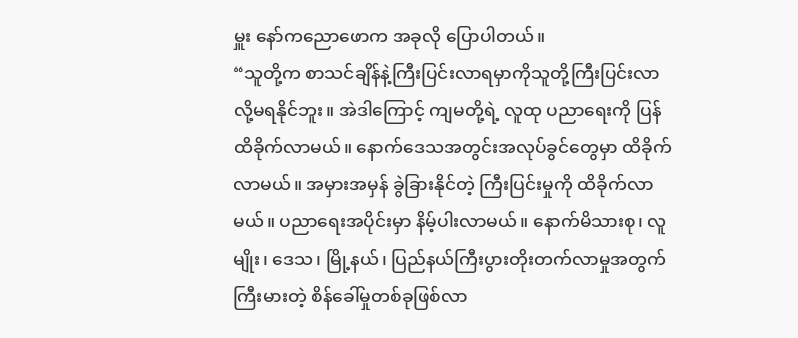မှူး နော်ကညောဖောက အခုလို ပြောပါတယ်။
“သူတို့က စာသင်ချိန်နဲ့ကြီးပြင်းလာရမှာကိုသူတို့ကြီးပြင်းလာလို့မရနိုင်ဘူး။ အဲဒါကြောင့် ကျမတို့ရဲ့ လူထု ပညာရေးကို ပြန်ထိခိုက်လာမယ်။ နောက်ဒေသအတွင်းအလုပ်ခွင်တွေမှာ ထိခိုက်လာမယ်။ အမှားအမှန် ခွဲခြားနိုင်တဲ့ ကြီးပြင်းမှုကို ထိခိုက်လာမယ်။ ပညာရေးအပိုင်းမှာ နိမ့်ပါးလာမယ်။ နောက်မိသားစု၊ လူမျိုး၊ ဒေသ၊ မြို့နယ်၊ ပြည်နယ်ကြီးပွားတိုးတက်လာမှုအတွက် ကြီးမားတဲ့ စိန်ခေါ်မှုတစ်ခုဖြစ်လာ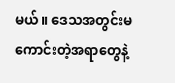မယ်။ ဒေသအတွင်းမကောင်းတဲ့အရာတွေနဲ့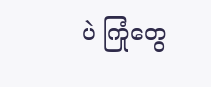ပဲ ကြုံတွေ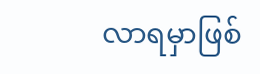လာရမှာဖြစ်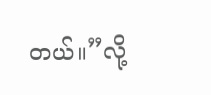တယ်။”လို့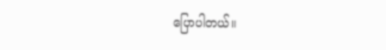ပြောပါတယ်။